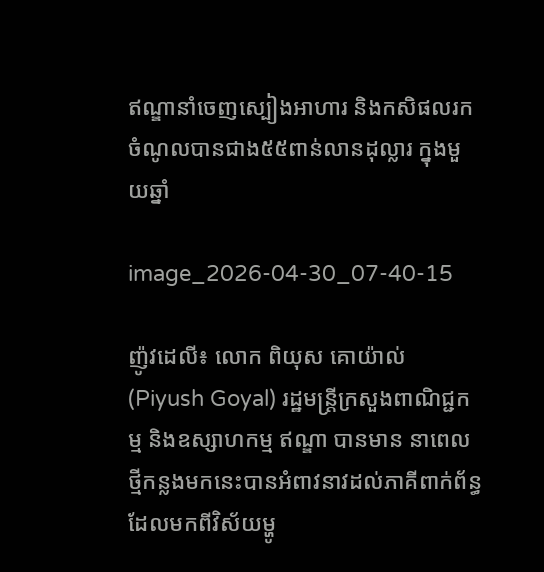ឥណ្ឌានាំចេញស្បៀងអាហារ និងកសិផលរកចំណូលបានជាង៥៥ពាន់លានដុល្លារ ក្នុងមួយឆ្នាំ

image_2026-04-30_07-40-15

ញ៉ូវដេលី៖ លោក ពិយុស គោយ៉ាល់ (Piyush Goyal) រដ្ឋមន្ត្រីក្រសួងពាណិជ្ជកម្ម និងឧស្សាហកម្ម ឥណ្ឌា បានមាន នាពេលថ្មីកន្លងមកនេះបានអំពាវនាវដល់ភាគីពាក់ព័ន្ធ ដែលមកពីវិស័យម្ហូ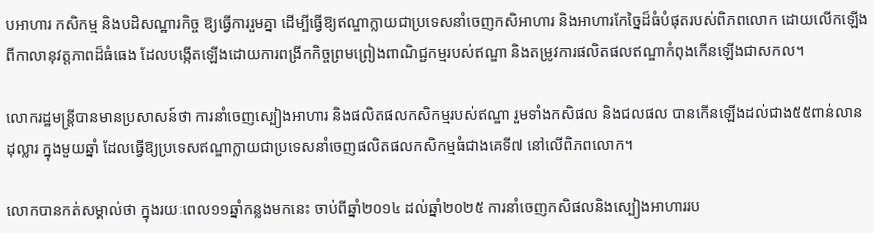បអាហារ កសិកម្ម និងបដិសណ្ឋារកិច្ច ឱ្យធ្វើការរួមគ្នា ដើម្បីធ្វើឱ្យឥណ្ឌាក្លាយជាប្រទេសនាំចេញកសិអាហារ និងអាហារកែច្នៃដ៏ធំបំផុតរបស់ពិភពលោក ដោយលើកឡើងពីកាលានុវត្តភាពដ៏ធំធេង ដែលបង្កើតឡើងដោយការពង្រីកកិច្ចព្រមព្រៀងពាណិជ្ជកម្មរបស់ឥណ្ឌា និងតម្រូវការផលិតផលឥណ្ឌាកំពុងកើនឡើងជាសកល។

លោករដ្ឋមន្ត្រីបានមានប្រសាសន៍ថា ការនាំចេញស្បៀងអាហារ និងផលិតផលកសិកម្មរបស់ឥណ្ឌា រួមទាំងកសិផល និងជលផល បានកើនឡើងដល់ជាង៥៥ពាន់លានដុល្លារ ក្នុងមួយឆ្នាំ ដែលធ្វើឱ្យប្រទេសឥណ្ឌាក្លាយជាប្រទេសនាំចេញផលិតផលកសិកម្មធំជាងគេទី៧ នៅលើពិភពលោក។

លោកបានកត់សម្គាល់ថា ក្នុងរយៈពេល១១ឆ្នាំកន្លងមកនេះ ចាប់ពីឆ្នាំ២០១៤ ដល់ឆ្នាំ២០២៥ ការនាំចេញកសិផលនិងស្បៀងអាហាររប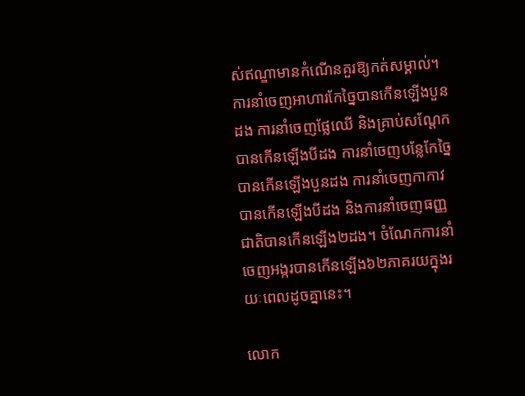ស់ឥណ្ឌាមានកំណើនគួរឱ្យកត់សម្គាល់។ ការនាំចេញអាហារកែច្នៃបានកើនឡើងបួនដង ការនាំចេញផ្លែឈើ និងគ្រាប់សណ្ដែកបានកើនឡើងបីដង ការនាំចេញបន្លែកែច្នៃបានកើនឡើងបួនដង ការនាំចេញកាកាវបានកើនឡើងបីដង និងការនាំចេញធញ្ញជាតិបានកើនឡើង២ដង។ ចំណែកការនាំចេញអង្ករបានកើនឡើង៦២ភាគរយក្នុងរយៈពេលដូចគ្នានេះ។

លោក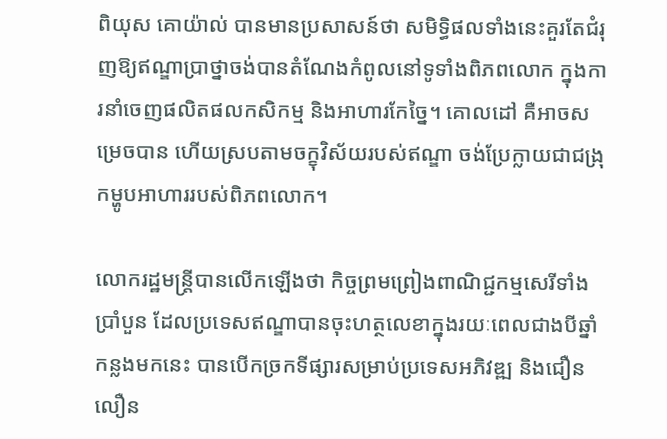ពិយុស គោយ៉ាល់ បានមានប្រសាសន៍ថា សមិទ្ធិផលទាំងនេះគួរតែជំរុញឱ្យឥណ្ឌាប្រាថ្នាចង់បានតំណែងកំពូលនៅទូទាំងពិភពលោក ក្នុងការនាំចេញផលិតផលកសិកម្ម និងអាហារកែច្នៃ។ គោលដៅ គឺអាចសម្រេចបាន ហើយស្របតាមចក្ខុវិស័យរបស់ឥណ្ឌា ចង់ប្រែក្លាយជាជង្រុកម្ហូបអាហាររបស់ពិភពលោក។

លោករដ្ឋមន្ត្រីបានលើកឡើងថា កិច្ចព្រមព្រៀងពាណិជ្ជកម្មសេរីទាំងប្រាំបួន ដែលប្រទេសឥណ្ឌាបានចុះហត្ថលេខាក្នុងរយៈពេលជាងបីឆ្នាំកន្លងមកនេះ បានបើកច្រកទីផ្សារសម្រាប់ប្រទេសអភិវឌ្ឍ និងជឿនលឿន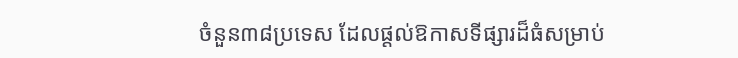ចំនួន៣៨ប្រទេស ដែលផ្តល់ឱកាសទីផ្សារដ៏ធំសម្រាប់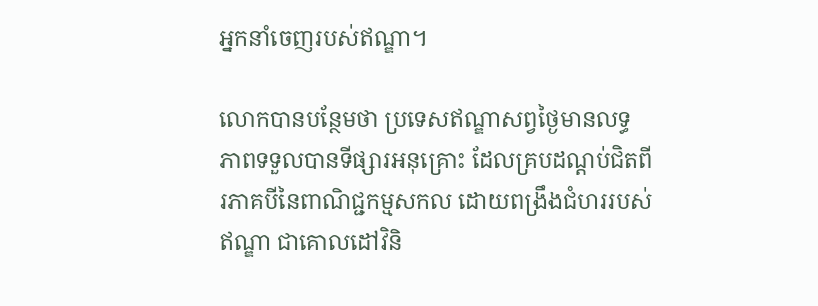អ្នកនាំចេញរបស់ឥណ្ឌា។

លោកបានបន្ថែមថា ប្រទេសឥណ្ឌាសព្វថ្ងៃមានលទ្ធភាពទទួលបានទីផ្សារអនុគ្រោះ ដែលគ្របដណ្តប់ជិតពីរភាគបីនៃពាណិជ្ជកម្មសកល ដោយពង្រឹងជំហររបស់ឥណ្ឌា ជាគោលដៅវិនិ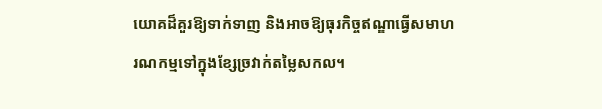យោគដ៏គួរឱ្យទាក់ទាញ និងអាចឱ្យធុរកិច្ចឥណ្ឌាធ្វើសមាហរណកម្មទៅក្នុងខ្សែច្រវាក់តម្លៃសកល។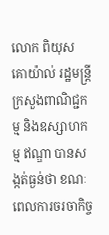លោក ពិយុស គោយ៉ាល់ រដ្ឋមន្ត្រីក្រសួងពាណិជ្ជកម្ម និងឧស្សាហកម្ម ឥណ្ឌា បានសង្កត់ធ្ងន់ថា ខណៈពេលការចរចាកិច្ច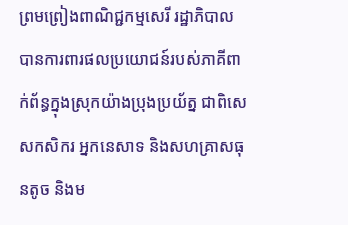ព្រមព្រៀងពាណិជ្ជកម្មសេរី រដ្ឋាភិបាលបានការពារផលប្រយោជន៍របស់ភាគីពាក់ព័ន្ធក្នុងស្រុកយ៉ាងប្រុងប្រយ័ត្ន ជាពិសេសកសិករ អ្នកនេសាទ និងសហគ្រាសធុនតូច និងម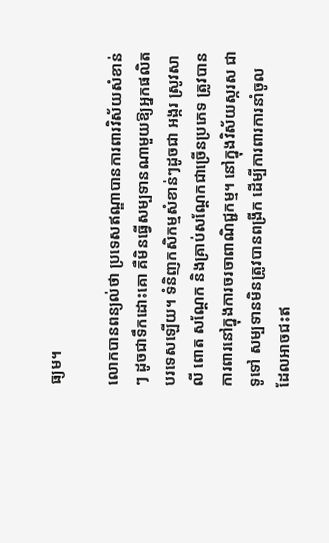ធ្យម។

លោកបានពន្យល់ថា ប្រទេសឥណ្ឌាបានការពារវិស័យសំខាន់ៗ ដូចជាទឹកដោះគោ គឺមិនធ្វើសម្បទានណាមួយឱ្យអ្នកផលិតបរទេសឡើយ។ ទំនិញកសិកម្មសំខាន់ៗដូចជា អង្ករ ស្រូវសាលី ពោត សណ្តែក និងគ្រាប់សណ្ដែកជាច្រើនប្រភេទ ត្រូវបានការពារនៅក្នុងការចរចាពាណិជ្ជកម្ម។ នៅក្នុងវិស័យស្ករស ជាទូទៅ សម្បទានមិនត្រូវបានពង្រីក ដើម្បីការពារការនាំចូល ដែលអាចជះឥ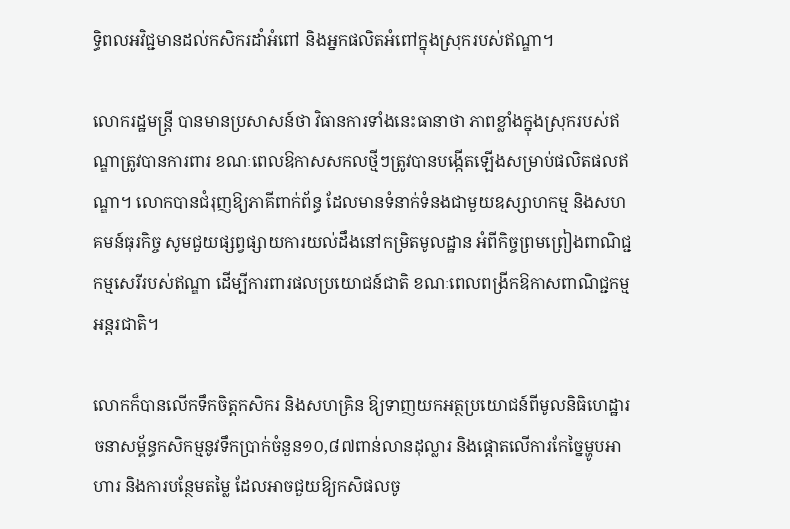ទ្ធិពលអវិជ្ជមានដល់កសិករដាំអំពៅ និងអ្នកផលិតអំពៅក្នុងស្រុករបស់ឥណ្ឌា។

លោករដ្ឋមន្ត្រី បានមានប្រសាសន៍ថា វិធានការទាំងនេះធានាថា ភាពខ្លាំងក្នុងស្រុករបស់ឥណ្ឌាត្រូវបានការពារ ខណៈពេលឱកាសសកលថ្មីៗត្រូវបានបង្កើតឡើងសម្រាប់ផលិតផលឥណ្ឌា។ លោកបានជំរុញឱ្យភាគីពាក់ព័ន្ធ ដែលមានទំនាក់ទំនងជាមួយឧស្សាហកម្ម និងសហគមន៍ធុរកិច្ច សូមជួយផ្សព្វផ្សាយការយល់ដឹងនៅកម្រិតមូលដ្ឋាន អំពីកិច្ចព្រមព្រៀងពាណិជ្ជកម្មសេរីរបស់ឥណ្ឌា ដើម្បីការពារផលប្រយោជន៍ជាតិ ខណៈពេលពង្រីកឱកាសពាណិជ្ជកម្មអន្តរជាតិ។

លោកក៏បានលើកទឹកចិត្តកសិករ និងសហគ្រិន ឱ្យទាញយកអត្ថប្រយោជន៍ពីមូលនិធិហេដ្ឋារចនាសម្ព័ន្ធកសិកម្មនូវទឹកប្រាក់ចំនួន១០,៨៧ពាន់លានដុល្លារ និងផ្តោតលើការកែច្នៃម្ហូបអាហារ និងការបន្ថែមតម្លៃ ដែលអាចជួយឱ្យកសិផលចូ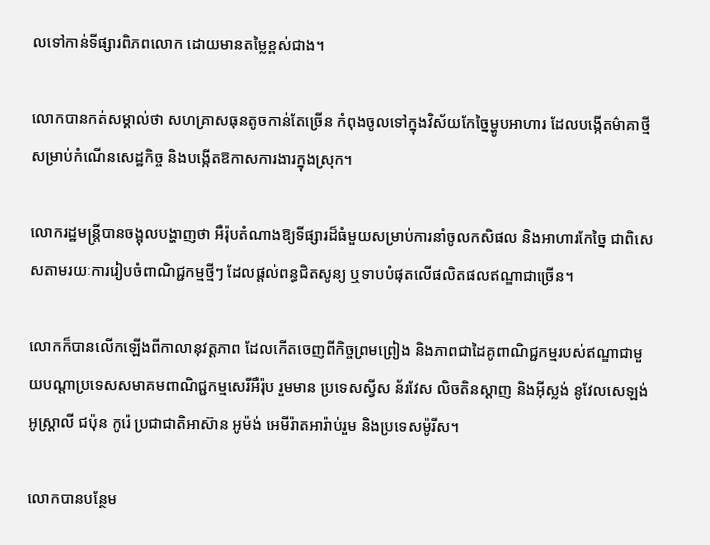លទៅកាន់ទីផ្សារពិភពលោក ដោយមានតម្លៃខ្ពស់ជាង។

លោកបានកត់សម្គាល់ថា សហគ្រាសធុនតូចកាន់តែច្រើន កំពុងចូលទៅក្នុងវិស័យកែច្នៃម្ហូបអាហារ ដែលបង្កើតម៌ាគាថ្មីសម្រាប់កំណើនសេដ្ឋកិច្ច និងបង្កើតឱកាសការងារក្នុងស្រុក។

លោករដ្ឋមន្ត្រីបានចង្អុលបង្ហាញថា អឺរ៉ុបតំណាងឱ្យទីផ្សារដ៏ធំមួយសម្រាប់ការនាំចូលកសិផល និងអាហារកែច្នៃ ជាពិសេសតាមរយៈការរៀបចំពាណិជ្ជកម្មថ្មីៗ ដែលផ្តល់ពន្ធជិតសូន្យ ឬទាបបំផុតលើផលិតផលឥណ្ឌាជាច្រើន។

លោកក៏បានលើកឡើងពីកាលានុវត្តភាព ដែលកើតចេញពីកិច្ចព្រមព្រៀង និងភាពជាដៃគូពាណិជ្ជកម្មរបស់ឥណ្ឌាជាមួយបណ្តាប្រទេសសមាគមពាណិជ្ជកម្មសេរីអឺរ៉ុប រួមមាន ប្រទេសស្វីស ន័រវែស លិចតិនស្តាញ និងអ៊ីស្លង់ នូវែលសេឡង់ អូស្ត្រាលី ជប៉ុន កូរ៉េ ប្រជាជាតិអាស៊ាន អូម៉ង់ អេមីរ៉ាតអារ៉ាប់រួម និងប្រទេសម៉ូរីស។

លោកបានបន្ថែម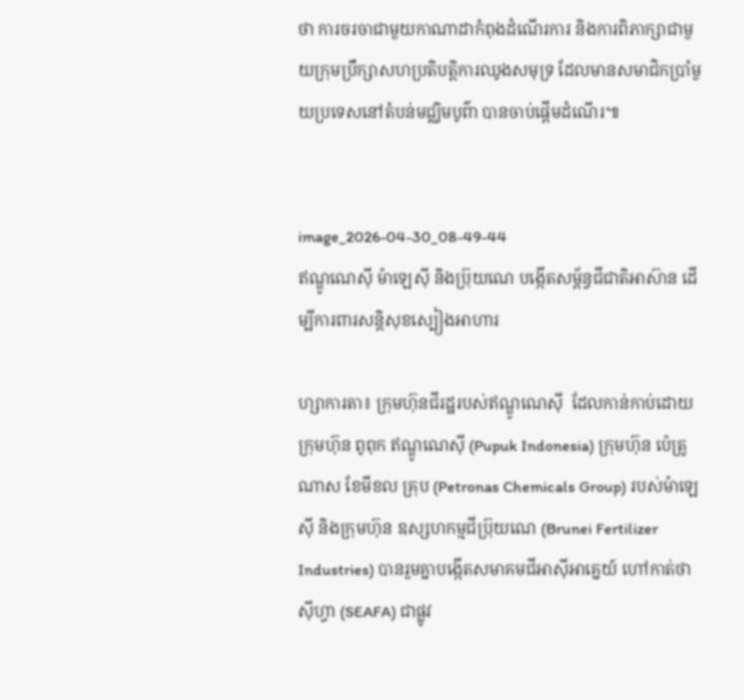ថា ការចរចាជាមួយកាណាដាកំពុងដំណើរការ និងការពិភាក្សាជាមួយក្រុមប្រឹក្សាសហប្រតិបត្តិការឈូងសមុទ្រ ដែលមានសមាជិកប្រាំមួយប្រទេសនៅតំបន់មជ្ឈិមបូព៌ា បានចាប់ផ្តើមដំណើរ៕


image_2026-04-30_08-49-44
ឥណ្ឌូណេស៊ី ម៉ាឡេស៊ី និងប្រ៊ុយណេ បង្កើតសម្ព័ន្ធជីជាតិអាស៊ាន ដើម្បីការពារសន្តិសុខស្បៀងអាហារ

ហ្សាការតា៖ ក្រុមហ៊ុនជីរដ្ឋរបស់ឥណ្ឌូណេស៊ី  ដែលកាន់កាប់ដោយក្រុមហ៊ុន ពូពុក ឥណ្ឌូណេស៊ី (Pupuk Indonesia) ក្រុមហ៊ុន ប៉េត្រូណាស ខែមីខល គ្រុប (Petronas Chemicals Group) របស់ម៉ាឡេស៊ី និងក្រុមហ៊ុន ឧស្សហកម្មជីប្រ៊ុយណេ (Brunei Fertilizer Industries) បានរួមគ្នាបង្កើតសមាគមជីអាស៊ីអាគ្នេយ៍ ហៅកាត់ថា ស៊ីហ្វា (SEAFA) ជាផ្លូវ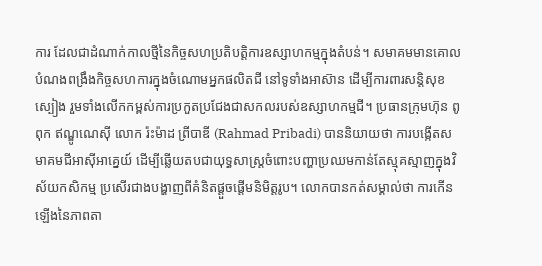ការ ដែលជាដំណាក់កាលថ្មីនៃកិច្ចសហប្រតិបត្តិការឧស្សាហកម្មក្នុងតំបន់។ សមាគមមានគោលបំណងពង្រឹងកិច្ចសហការក្នុងចំណោមអ្នកផលិតជី នៅទូទាំងអាស៊ាន ដើម្បីការពារសន្តិសុខស្បៀង រួមទាំងលើកកម្ពស់ការប្រកួតប្រជែងជាសកលរបស់ឧស្សាហកម្មជី។ ប្រធានក្រុមហ៊ុន ពូពុក ឥណ្ឌូណេស៊ី លោក រ៉ះម៉ាដ ព្រីបាឌី (Rahmad Pribadi) បាននិយាយថា ការបង្កើតសមាគមជីអាស៊ីអាគ្នេយ៍ ដើម្បីឆ្លើយតបជាយុទ្ធសាស្ត្រចំពោះបញ្ហាប្រឈមកាន់តែស្មុគស្មាញក្នុងវិស័យកសិកម្ម ប្រសើរជាងបង្ហាញពីគំនិតផ្តួចផ្តើមនិមិត្តរូប។ លោកបានកត់សម្គាល់ថា ការកើនឡើងនៃភាពតា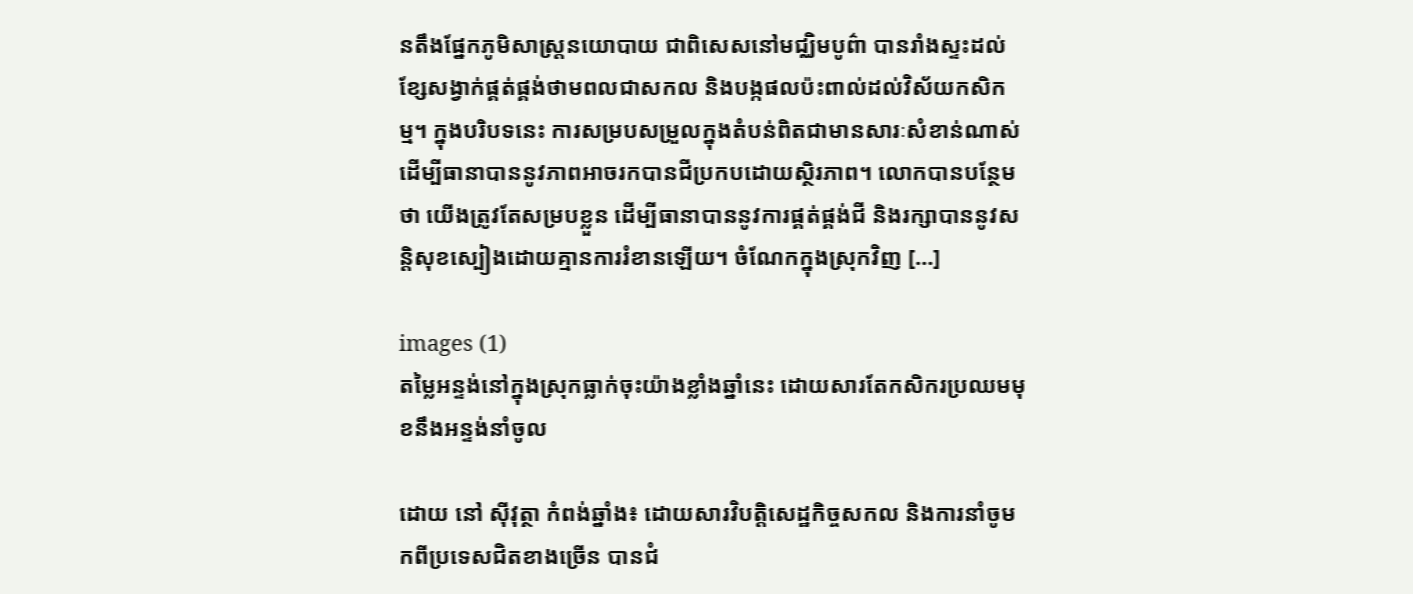នតឹងផ្នែកភូមិសាស្ត្រនយោបាយ ជាពិសេសនៅមជ្ឈិមបូព៌ា បានរាំងស្ទះដល់ខ្សែសង្វាក់ផ្គត់ផ្គង់ថាមពលជាសកល និងបង្កផលប៉ះពាល់ដល់វិស័យកសិកម្ម។ ក្នុងបរិបទនេះ ការសម្របសម្រួលក្នុងតំបន់ពិតជាមានសារៈសំខាន់ណាស់ ដើម្បីធានាបាននូវភាពអាចរកបានជីប្រកបដោយស្ថិរភាព។ លោកបានបន្ថែមថា យើងត្រូវតែសម្របខ្លួន ដើម្បីធានាបាននូវការផ្គត់ផ្គង់ជី និងរក្សាបាននូវសន្តិសុខស្បៀងដោយគ្មានការរំខានឡើយ។ ចំណែកក្នុងស្រុកវិញ […]

images (1)
តម្លៃអន្ទង់នៅក្នុងស្រុកធ្លាក់ចុះយ៉ាងខ្លាំងឆ្នាំនេះ ដោយសារតែកសិករប្រឈមមុខនឹងអន្ទង់នាំចូល

ដោយ នៅ ស៊ីវុត្ថា កំពង់ឆ្នាំង៖ ដោយសារវិបត្តិសេដ្ឋកិច្ចសកល និងការនាំចូមកពីប្រទេសជិតខាងច្រើន បានជំ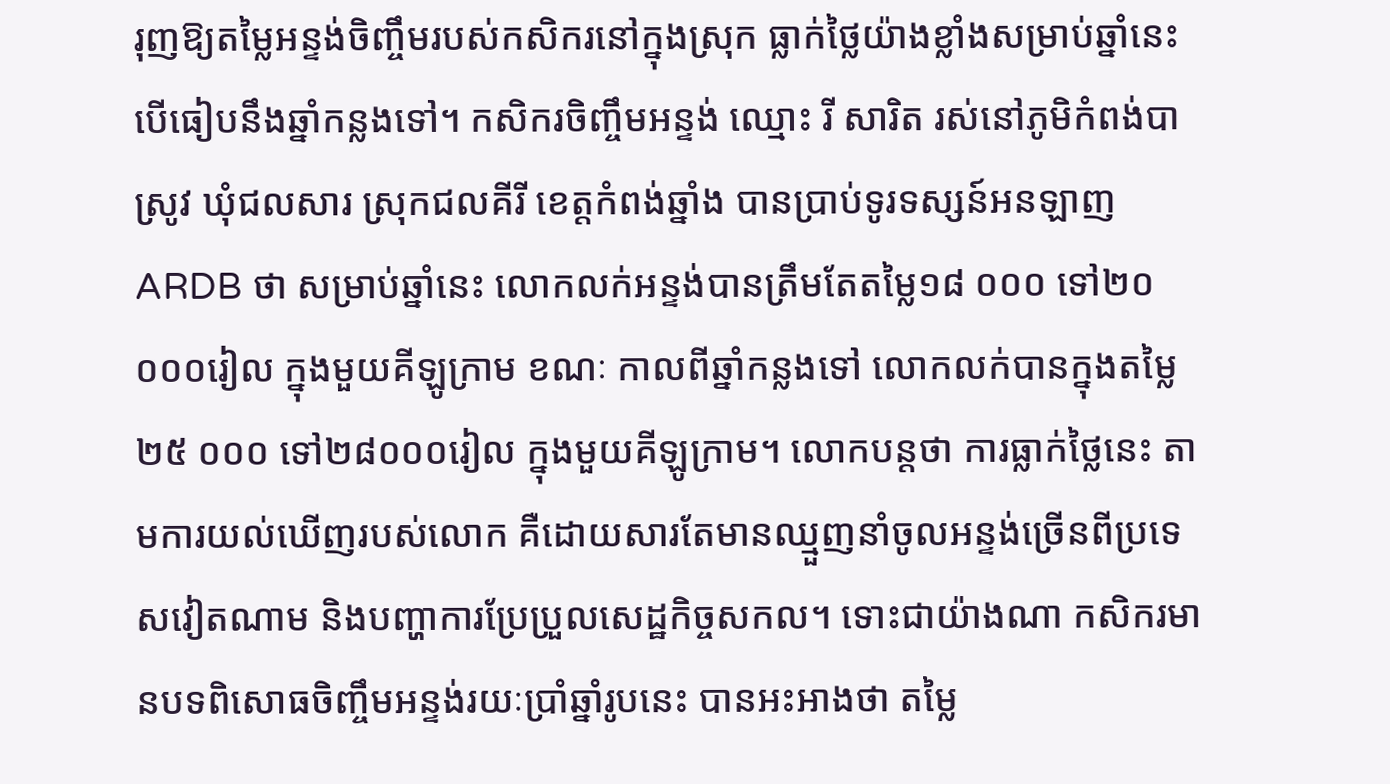រុញឱ្យតម្លៃអន្ទង់ចិញ្ចឹមរបស់កសិករនៅក្នុងស្រុក ធ្លាក់ថ្លៃយ៉ាងខ្លាំងសម្រាប់ឆ្នាំនេះ បើធៀបនឹងឆ្នាំកន្លងទៅ។ កសិករចិញ្ចឹមអន្ទង់ ឈ្មោះ រី សារិត រស់នៅភូមិកំពង់បាស្រូវ ឃុំជលសារ ស្រុកជលគីរី ខេត្តកំពង់ឆ្នាំង បានប្រាប់ទូរទស្សន៍អនឡាញ ARDB ថា សម្រាប់ឆ្នាំនេះ លោកលក់អន្ទង់បានត្រឹមតែតម្លៃ១៨ ០០០ ទៅ២០ ០០០រៀល ក្នុងមួយគីឡូក្រាម ខណៈ កាលពីឆ្នាំកន្លងទៅ លោកលក់បានក្នុងតម្លៃ២៥ ០០០ ទៅ២៨០០០រៀល ក្នុងមួយគីឡូក្រាម។ លោកបន្តថា ការធ្លាក់ថ្លៃនេះ តាមការយល់ឃើញរបស់លោក គឺដោយសារតែមានឈ្មួញនាំចូលអន្ទង់ច្រើនពីប្រទេសវៀតណាម និងបញ្ហាការប្រែប្រួលសេដ្ឋកិច្ចសកល។ ទោះជាយ៉ាងណា កសិករមានបទពិសោធចិញ្ចឹមអន្ទង់រយៈប្រាំឆ្នាំរូបនេះ បានអះអាងថា តម្លៃ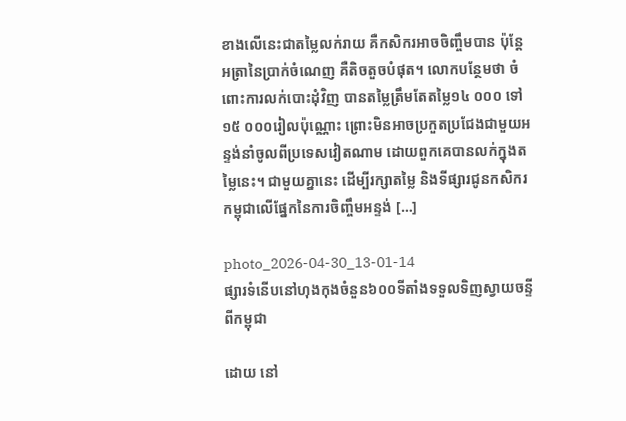ខាងលើនេះជាតម្លៃលក់រាយ គឺកសិករអាចចិញ្ចឹមបាន ប៉ុន្តែអត្រានៃប្រាក់ចំណេញ គឺតិចតួចបំផុត។ លោកបន្ថែមថា ចំពោះការលក់បោះដុំវិញ បានតម្លៃត្រឹមតែតម្លៃ១៤ ០០០ ទៅ១៥ ០០០រៀលប៉ុណ្ណោះ ព្រោះមិនអាចប្រកួតប្រជែងជាមួយអន្ទង់នាំចូលពីប្រទេសវៀតណាម ដោយពួកគេបានលក់ក្នុងតម្លៃនេះ។ ជាមួយគ្នានេះ ដើម្បីរក្សាតម្លៃ និងទីផ្សារជូនកសិករកម្ពុជាលើផ្នែកនៃការចិញ្ចឹមអន្ទង់ […]

photo_2026-04-30_13-01-14
ផ្សារទំនើបនៅហុងកុងចំនួន៦០០ទីតាំងទទួលទិញស្វាយចន្ទីពីកម្ពុជា

ដោយ នៅ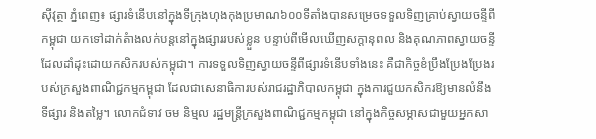ស៊ីវុត្ថា ភ្នំពេញ៖ ផ្សារទំនើបនៅក្នុងទីក្រុងហុងកុងប្រមាណ៦០០ទីតាំងបានសម្រេចទទួលទិញគ្រាប់ស្វាយចន្ទីពីកម្ពុជា យកទៅដាក់តំាងលក់បន្តនៅក្នុងផ្សាររបស់ខ្លួន បន្ទាប់ពីមើលឃើញសក្តានុពល និងគុណភាពស្វាយចន្ទី ដែលដាំដុះដោយកសិករបស់កម្ពុជា។ ការទទួលទិញស្វាយចន្ទីពីផ្សារទំនើបទាំងនេះ គឺជាកិច្ចខំប្រឹងប្រែងប្រែងរបស់ក្រសួងពាណិជ្ជកម្មកម្ពុជា ដែលជាសេនាធិការបស់រាជរដ្ឋាភិបាលកម្ពុជា ក្នុងការជួយកសិករឱ្យមានលំនឹងទីផ្សារ និងតម្លៃ។ លោកជំទាវ ចម និម្មល រដ្ឋមន្ត្រីក្រសួងពាណិជ្ជកម្មកម្ពុជា នៅក្នុងកិច្ចសម្ភាសជាមួយអ្នកសា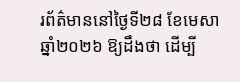រព័ត៌មាននៅថ្ងៃទី២៨ ខែមេសា ឆ្នាំ២០២៦ ឱ្យដឹងថា ដើម្បី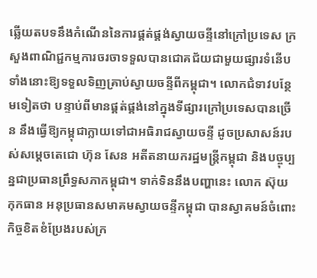ឆ្លើយតបទនឹងកំណើននៃការផ្គត់ផ្គង់ស្វាយចន្ទីនៅក្រៅប្រទេស ក្រសួងពាណិជ្ជកម្មការចរចាទទួលបានជោគជ័យជាមួយផ្សារទំនើបទាំងនោះឱ្យទទួលទិញគ្រាប់ស្វាយចន្ទីពីកម្ពុជា។ លោកជំទាវបន្ថែមទៀតថា បន្ទាប់ពីមានផ្គត់ផ្គង់នៅក្នុងទីផ្សារក្រៅប្រទេសបានច្រើន នឹងធ្វើឱ្យកម្ពុជាក្លាយទៅជាអធិរាជស្វាយចន្ទី ដូចប្រសាសន៍របស់សម្តេចតេជោ ហ៊ុន សែន អតីតនាយករដ្ឋមន្ត្រីកម្ពុជា និងបច្ចុប្បន្នជាប្រធានព្រឹទ្ធសភាកម្ពុជា។ ទាក់ទិននឹងបញ្ហានេះ លោក ស៊ុយ កុកធាន អនុប្រធានសមាគមស្វាយចន្ទីកម្ពុជា បានស្វាគមន៍ចំពោះកិច្ចខិតខំប្រែងរបស់ក្រ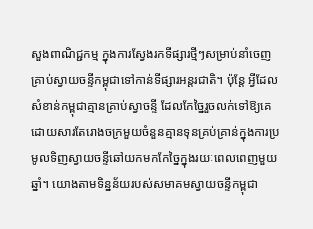សួងពាណិជ្ជកម្ម ក្នុងការស្វែងរកទីផ្សារថ្មីៗសម្រាប់នាំចេញគ្រាប់ស្វាយចន្ទីកម្ពុជាទៅកាន់ទីផ្សារអន្តរជាតិ។ ប៉ុន្តែ អ្វីដែលសំខាន់កម្ពុជាគ្មានគ្រាប់ស្វាចន្ទី ដែលកែច្នៃរួចលក់ទៅឱ្យគេ ដោយសារតែរោងចក្រមួយចំនួនគ្មានទុនគ្រប់គ្រាន់ក្នុងការប្រមូលទិញស្វាយចន្ទីឆៅយកមកកែច្នៃក្នុងរយៈពេលពេញមួយឆ្នាំ។ យោងតាមទិន្នន័យរបស់សមាគមស្វាយចន្ទីកម្ពុជា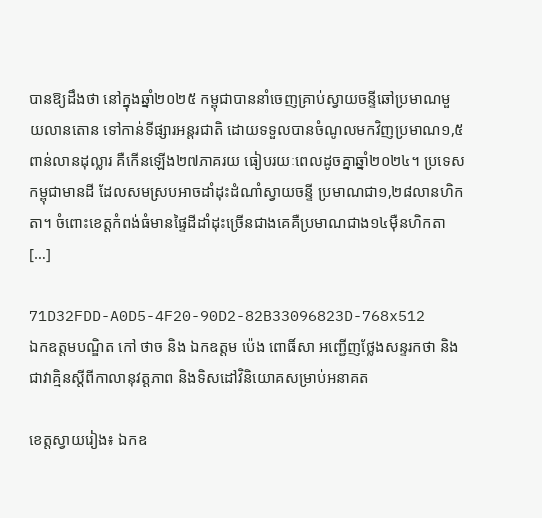បានឱ្យដឹងថា នៅក្នុងឆ្នាំ២០២៥ កម្ពុជាបាននាំចេញគ្រាប់ស្វាយចន្ទីឆៅប្រមាណមួយលានតោន ទៅកាន់ទីផ្សារអន្តរជាតិ ដោយទទួលបានចំណូលមកវិញប្រមាណ១,៥ពាន់លានដុល្លារ គឺកើនឡើង២៧ភាគរយ ធៀបរយៈពេលដូចគ្នាឆ្នាំ២០២៤។ ប្រទេសកម្ពុជាមានដី ដែលសមស្របអាចដាំដុះដំណាំស្វាយចន្ទី ប្រមាណជា១,២៨លានហិកតា។ ចំពោះខេត្តកំពង់ធំមានផ្ទៃដីដាំដុះច្រើនជាងគេគឺប្រមាណជាង១៤ម៉ឺនហិកតា […]

71D32FDD-A0D5-4F20-90D2-82B33096823D-768x512
ឯកឧត្តមបណ្ឌិត កៅ ថាច និង ឯកឧត្តម ប៉េង ពោធិ៍សា អញ្ជើញថ្លែងសន្ទរកថា និងជាវាគ្មិនស្តីពីកាលានុវត្តភាព និងទិសដៅវិនិយោគសម្រាប់អនាគត

ខេត្តស្វាយរៀង៖ ឯកឧ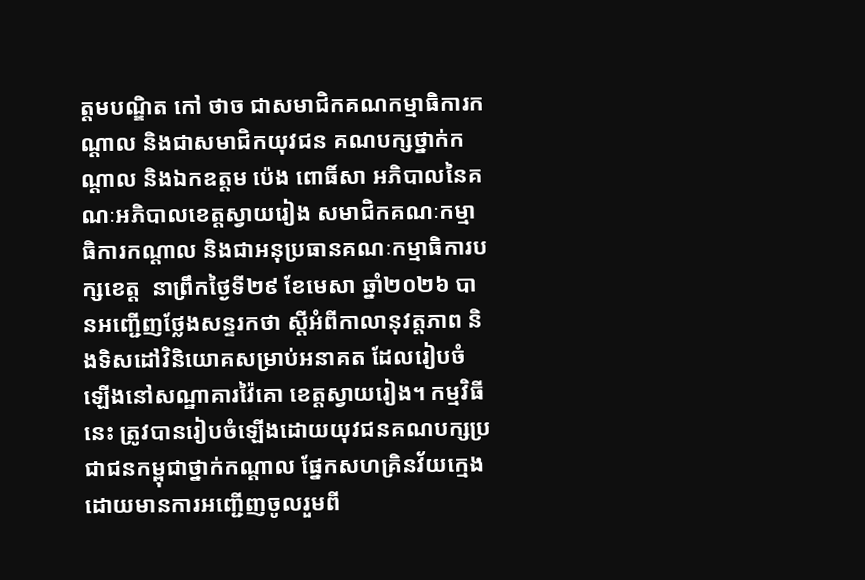ត្តមបណ្ឌិត កៅ ថាច ជាសមាជិកគណកម្មាធិការកណ្តាល និងជាសមាជិកយុវជន គណបក្សថ្នាក់កណ្តាល និងឯកឧត្តម ប៉េង ពោធិ៍សា អភិបាលនៃគណៈអភិបាលខេត្តស្វាយរៀង សមាជិកគណៈកម្មាធិការកណ្តាល និងជាអនុប្រធានគណៈកម្មាធិការបក្សខេត្ត  នាព្រឹកថ្ងៃទី២៩ ខែមេសា ឆ្នាំ២០២៦ បានអញ្ជើញថ្លែងសន្ទរកថា ស្តីអំពីកាលានុវត្តភាព និងទិសដៅវិនិយោគសម្រាប់អនាគត ដែលរៀបចំឡើងនៅសណ្ឋាគារវ៉ៃគោ ខេត្តស្វាយរៀង។ កម្មវិធីនេះ ត្រូវបានរៀបចំឡើងដោយយុវជនគណបក្សប្រជាជនកម្ពុជាថ្នាក់កណ្ដាល ផ្នែកសហគ្រិនវ័យក្មេង ដោយមានការអញ្ជើញចូលរួមពី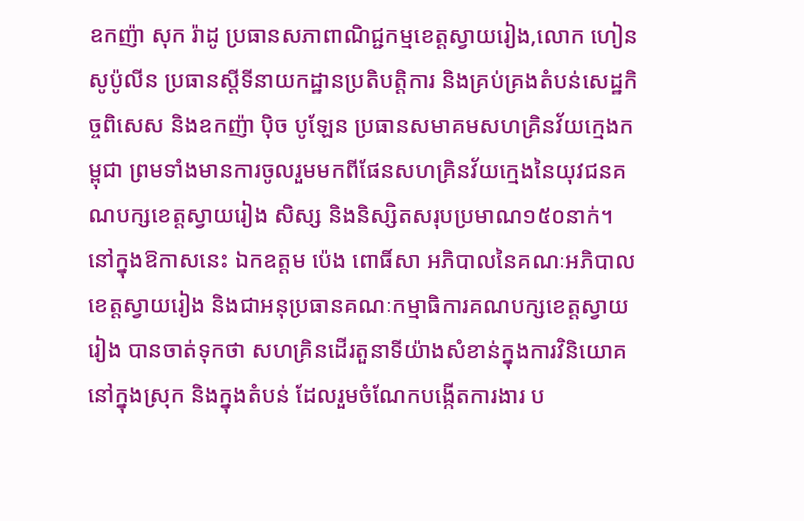ឧកញ៉ា សុក រ៉ាដូ ប្រធានសភាពាណិជ្ជកម្មខេត្តស្វាយរៀង,លោក ហៀន សូប៉ូលីន ប្រធានស្តីទីនាយកដ្ឋានប្រតិបត្តិការ និងគ្រប់គ្រងតំបន់សេដ្ឋកិច្ចពិសេស និងឧកញ៉ា ប៉ិច បូឡែន ប្រធានសមាគមសហគ្រិនវ័យក្មេងកម្ពុជា ព្រមទាំងមានការចូលរួមមកពីផែនសហគ្រិនវ័យក្មេងនៃយុវជនគណបក្សខេត្តស្វាយរៀង សិស្ស និងនិស្សិតសរុបប្រមាណ១៥០នាក់។ នៅក្នុងឱកាសនេះ ឯកឧត្តម ប៉េង ពោធិ៍សា អភិបាលនៃគណៈអភិបាលខេត្តស្វាយរៀង និងជាអនុប្រធានគណៈកម្មាធិការគណបក្សខេត្តស្វាយរៀង បានចាត់ទុកថា សហគ្រិនដើរតួនាទីយ៉ាងសំខាន់ក្នុងការវិនិយោគនៅក្នុងស្រុក និងក្នុងតំបន់ ដែលរួមចំណែកបង្កើតការងារ ប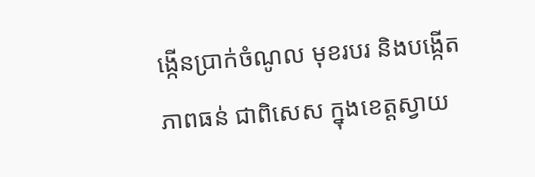ង្កេីនប្រាក់ចំណូល មុខរបរ និងបង្កើតភាពធន់ ជាពិសេស ក្នុងខេត្តស្វាយ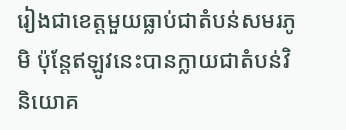រៀងជាខេត្តមួយធ្លាប់ជាតំបន់សមរភូមិ ប៉ុន្តែឥឡូវនេះបានក្លាយជាតំបន់វិនិយោគ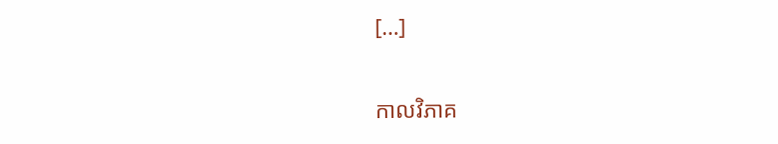[…]

កាលវិភាគ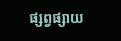ផ្សព្វផ្សាយ